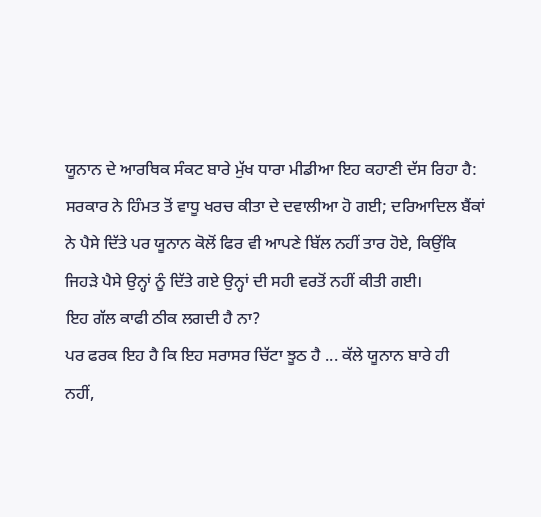ਯੂਨਾਨ ਦੇ ਆਰਥਿਕ ਸੰਕਟ ਬਾਰੇ ਮੁੱਖ ਧਾਰਾ ਮੀਡੀਆ ਇਹ ਕਹਾਣੀ ਦੱਸ ਰਿਹਾ ਹੈ:
ਸਰਕਾਰ ਨੇ ਹਿੰਮਤ ਤੋਂ ਵਾਧੂ ਖਰਚ ਕੀਤਾ ਦੇ ਦਵਾਲੀਆ ਹੋ ਗਈ; ਦਰਿਆਦਿਲ ਬੈਂਕਾਂ
ਨੇ ਪੈਸੇ ਦਿੱਤੇ ਪਰ ਯੂਨਾਨ ਕੋਲੋਂ ਫਿਰ ਵੀ ਆਪਣੇ ਬਿੱਲ ਨਹੀਂ ਤਾਰ ਹੋਏ, ਕਿਉਂਕਿ
ਜਿਹੜੇ ਪੈਸੇ ਉਨ੍ਹਾਂ ਨੂੰ ਦਿੱਤੇ ਗਏ ਉਨ੍ਹਾਂ ਦੀ ਸਹੀ ਵਰਤੋਂ ਨਹੀਂ ਕੀਤੀ ਗਈ।
ਇਹ ਗੱਲ ਕਾਫੀ ਠੀਕ ਲਗਦੀ ਹੈ ਨਾ?
ਪਰ ਫਰਕ ਇਹ ਹੈ ਕਿ ਇਹ ਸਰਾਸਰ ਚਿੱਟਾ ਝੂਠ ਹੈ ... ਕੱਲੇ ਯੂਨਾਨ ਬਾਰੇ ਹੀ
ਨਹੀਂ,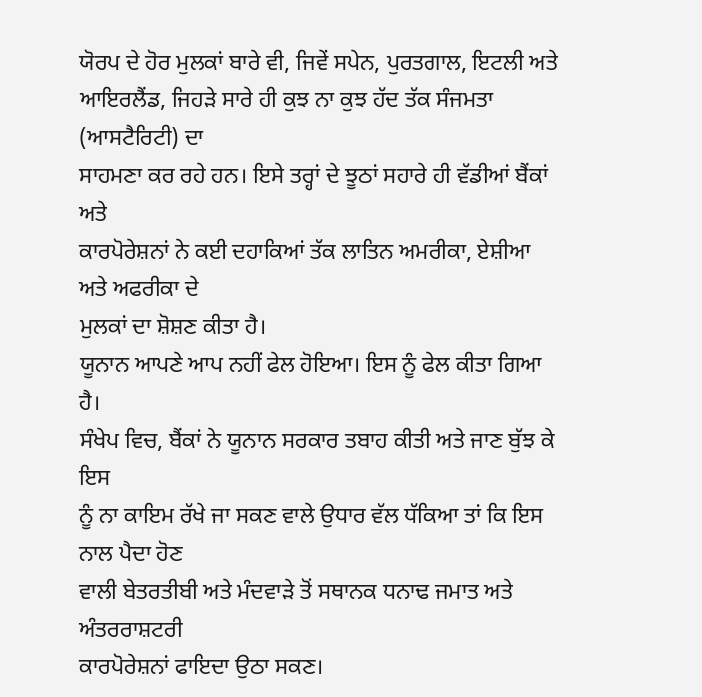ਯੋਰਪ ਦੇ ਹੋਰ ਮੁਲਕਾਂ ਬਾਰੇ ਵੀ, ਜਿਵੇਂ ਸਪੇਨ, ਪੁਰਤਗਾਲ, ਇਟਲੀ ਅਤੇ
ਆਇਰਲੈਂਡ, ਜਿਹੜੇ ਸਾਰੇ ਹੀ ਕੁਝ ਨਾ ਕੁਝ ਹੱਦ ਤੱਕ ਸੰਜਮਤਾ (ਆਸਟੈਰਿਟੀ) ਦਾ
ਸਾਹਮਣਾ ਕਰ ਰਹੇ ਹਨ। ਇਸੇ ਤਰ੍ਹਾਂ ਦੇ ਝੂਠਾਂ ਸਹਾਰੇ ਹੀ ਵੱਡੀਆਂ ਬੈਂਕਾਂ ਅਤੇ
ਕਾਰਪੋਰੇਸ਼ਨਾਂ ਨੇ ਕਈ ਦਹਾਕਿਆਂ ਤੱਕ ਲਾਤਿਨ ਅਮਰੀਕਾ, ਏਸ਼ੀਆ ਅਤੇ ਅਫਰੀਕਾ ਦੇ
ਮੁਲਕਾਂ ਦਾ ਸ਼ੋਸ਼ਣ ਕੀਤਾ ਹੈ।
ਯੂਨਾਨ ਆਪਣੇ ਆਪ ਨਹੀਂ ਫੇਲ ਹੋਇਆ। ਇਸ ਨੂੰ ਫੇਲ ਕੀਤਾ ਗਿਆ ਹੈ।
ਸੰਖੇਪ ਵਿਚ, ਬੈਂਕਾਂ ਨੇ ਯੂਨਾਨ ਸਰਕਾਰ ਤਬਾਹ ਕੀਤੀ ਅਤੇ ਜਾਣ ਬੁੱਝ ਕੇ ਇਸ
ਨੂੰ ਨਾ ਕਾਇਮ ਰੱਖੇ ਜਾ ਸਕਣ ਵਾਲੇ ਉਧਾਰ ਵੱਲ ਧੱਕਿਆ ਤਾਂ ਕਿ ਇਸ ਨਾਲ ਪੈਦਾ ਹੋਣ
ਵਾਲੀ ਬੇਤਰਤੀਬੀ ਅਤੇ ਮੰਦਵਾੜੇ ਤੋਂ ਸਥਾਨਕ ਧਨਾਢ ਜਮਾਤ ਅਤੇ ਅੰਤਰਰਾਸ਼ਟਰੀ
ਕਾਰਪੋਰੇਸ਼ਨਾਂ ਫਾਇਦਾ ਉਠਾ ਸਕਣ।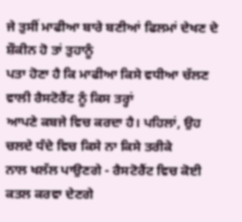ਜੇ ਤੁਸੀਂ ਮਾਫੀਆ ਬਾਰੇ ਬਣੀਆਂ ਫਿਲਮਾਂ ਦੇਖਣ ਦੇ ਸ਼ੌਕੀਨ ਹੋ ਤਾਂ ਤੁਹਾਨੂੰ
ਪਤਾ ਹੋਣਾ ਹੈ ਕਿ ਮਾਫੀਆ ਕਿਸੇ ਵਧੀਆ ਚੱਲਣ ਵਾਲੀ ਰੈਸਟੋਰੈਂਟ ਨੂੰ ਕਿਸ ਤਰ੍ਹਾਂ
ਆਪਣੇ ਕਬਜੇ ਵਿਚ ਕਰਦਾ ਹੈ। ਪਹਿਲਾਂ, ਉਹ ਚਲਦੇ ਧੰਦੇ ਵਿਚ ਕਿਸੇ ਨਾ ਕਿਸੇ ਤਰੀਕੇ
ਨਾਲ ਖਲੱਲ ਪਾਉਣਗੇ - ਰੈਸਟੋਰੈਂਟ ਵਿਚ ਕੋਈ ਕਤਲ ਕਰਵਾ ਦੇਣਗੇ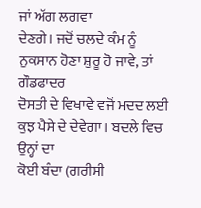ਜਾਂ ਅੱਗ ਲਗਵਾ
ਦੇਣਗੇ। ਜਦੋਂ ਚਲਦੇ ਕੰਮ ਨੂੰ ਨੁਕਸਾਨ ਹੋਣਾ ਸ਼ੁਰੂ ਹੋ ਜਾਵੇ, ਤਾਂ ਗੌਡਫਾਦਰ
ਦੋਸਤੀ ਦੇ ਵਿਖਾਵੇ ਵਜੋਂ ਮਦਦ ਲਈ ਕੁਝ ਪੈਸੇ ਦੇ ਦੇਵੇਗਾ। ਬਦਲੇ ਵਿਚ ਉਨ੍ਹਾਂ ਦਾ
ਕੋਈ ਬੰਦਾ (ਗਰੀਸੀ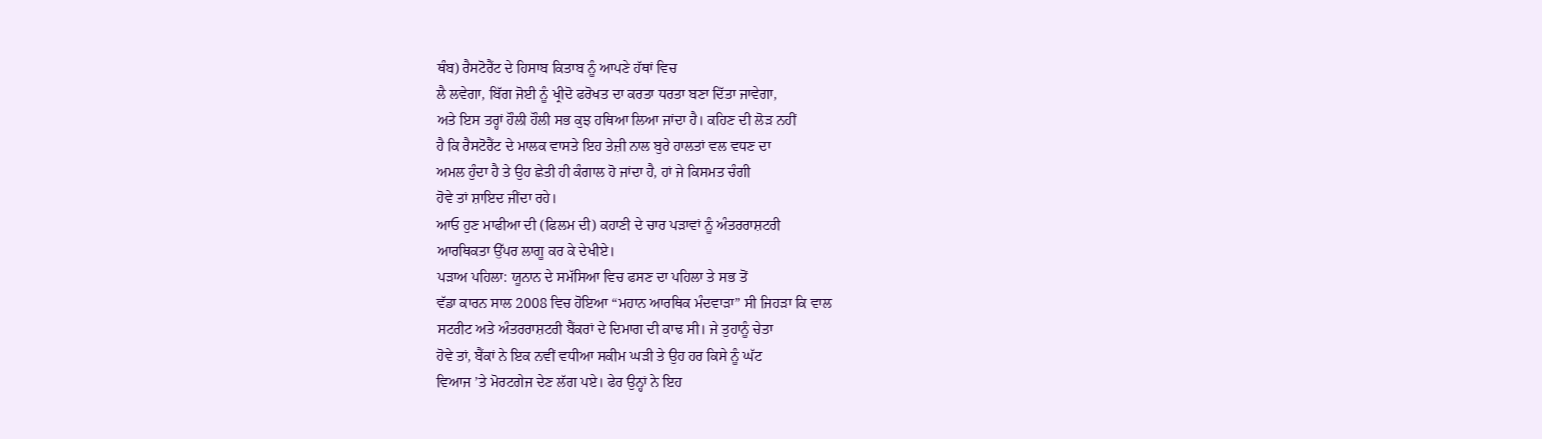ਥੰਬ) ਰੈਸਟੋਰੈਂਟ ਦੇ ਹਿਸਾਬ ਕਿਤਾਬ ਨੂੰ ਆਪਣੇ ਹੱਥਾਂ ਵਿਚ
ਲੈ ਲਵੇਗਾ, ਬਿੱਗ ਜੋਈ ਨੂੰ ਖ੍ਰੀਦੋ ਫਰੋਖਤ ਦਾ ਕਰਤਾ ਧਰਤਾ ਬਣਾ ਦਿੱਤਾ ਜਾਵੇਗਾ,
ਅਤੇ ਇਸ ਤਰ੍ਹਾਂ ਹੌਲੀ ਹੌਲੀ ਸਭ ਕੁਝ ਹਥਿਆ ਲਿਆ ਜਾਂਦਾ ਹੈ। ਕਹਿਣ ਦੀ ਲੋੜ ਨਹੀਂ
ਹੈ ਕਿ ਰੈਸਟੋਰੈਂਟ ਦੇ ਮਾਲਕ ਵਾਸਤੇ ਇਹ ਤੇਜ਼ੀ ਨਾਲ ਬੁਰੇ ਹਾਲਤਾਂ ਵਲ ਵਧਣ ਦਾ
ਅਮਲ ਹੁੰਦਾ ਹੈ ਤੇ ਉਹ ਛੇਤੀ ਹੀ ਕੰਗਾਲ ਹੋ ਜਾਂਦਾ ਹੈ, ਹਾਂ ਜੇ ਕਿਸਮਤ ਚੰਗੀ
ਹੋਵੇ ਤਾਂ ਸ਼ਾਇਦ ਜੀਂਦਾ ਰਹੇ।
ਆਓ ਹੁਣ ਮਾਫੀਆ ਦੀ (ਫਿਲਮ ਦੀ) ਕਹਾਣੀ ਦੇ ਚਾਰ ਪੜਾਵਾਂ ਨੂੰ ਅੰਤਰਰਾਸ਼ਟਰੀ
ਆਰਥਿਕਤਾ ਉੱਪਰ ਲਾਗੂ ਕਰ ਕੇ ਦੇਖੀਏ।
ਪੜਾਅ ਪਹਿਲਾ: ਯੂਨਾਨ ਦੇ ਸਮੱਸਿਆ ਵਿਚ ਫਸਣ ਦਾ ਪਹਿਲਾ ਤੇ ਸਭ ਤੋਂ
ਵੱਡਾ ਕਾਰਨ ਸਾਲ 2008 ਵਿਚ ਹੋਇਆ “ਮਹਾਨ ਆਰਥਿਕ ਮੰਦਵਾੜਾ” ਸੀ ਜਿਹੜਾ ਕਿ ਵਾਲ
ਸਟਰੀਟ ਅਤੇ ਅੰਤਰਰਾਸ਼ਟਰੀ ਬੈਂਕਰਾਂ ਦੇ ਦਿਮਾਗ ਦੀ ਕਾਢ ਸੀ। ਜੇ ਤੁਹਾਨੂੰ ਚੇਤਾ
ਹੋਵੇ ਤਾਂ, ਬੈਂਕਾਂ ਨੇ ਇਕ ਨਵੀਂ ਵਧੀਆ ਸਕੀਮ ਘੜੀ ਤੇ ਉਹ ਹਰ ਕਿਸੇ ਨੂੰ ਘੱਟ
ਵਿਆਜ ’ਤੇ ਮੋਰਟਗੇਜ ਦੇਣ ਲੱਗ ਪਏ। ਫੇਰ ਉਨ੍ਹਾਂ ਨੇ ਇਹ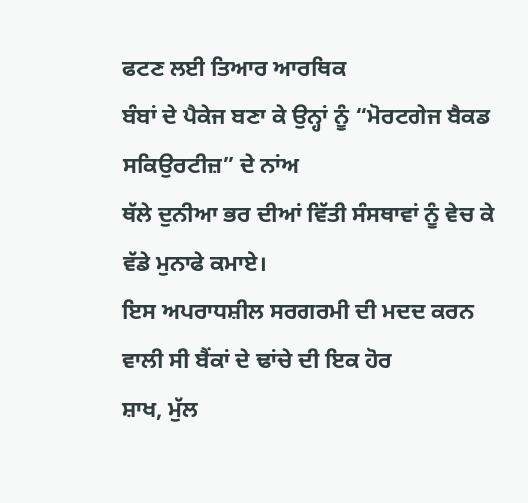ਫਟਣ ਲਈ ਤਿਆਰ ਆਰਥਿਕ
ਬੰਬਾਂ ਦੇ ਪੈਕੇਜ ਬਣਾ ਕੇ ਉਨ੍ਹਾਂ ਨੂੰ “ਮੋਰਟਗੇਜ ਬੈਕਡ ਸਕਿਉਰਟੀਜ਼” ਦੇ ਨਾਂਅ
ਥੱਲੇ ਦੁਨੀਆ ਭਰ ਦੀਆਂ ਵਿੱਤੀ ਸੰਸਥਾਵਾਂ ਨੂੰ ਵੇਚ ਕੇ ਵੱਡੇ ਮੁਨਾਫੇ ਕਮਾਏ।
ਇਸ ਅਪਰਾਧਸ਼ੀਲ ਸਰਗਰਮੀ ਦੀ ਮਦਦ ਕਰਨ ਵਾਲੀ ਸੀ ਬੈਂਕਾਂ ਦੇ ਢਾਂਚੇ ਦੀ ਇਕ ਹੋਰ
ਸ਼ਾਖ, ਮੁੱਲ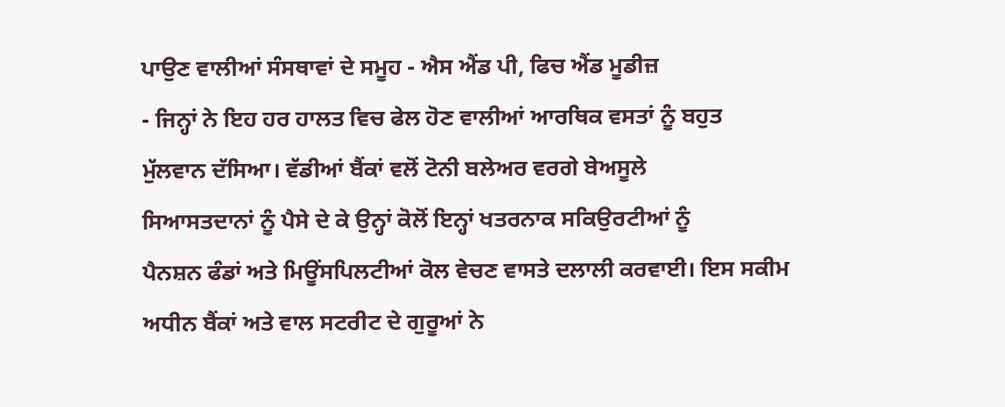ਪਾਉਣ ਵਾਲੀਆਂ ਸੰਸਥਾਵਾਂ ਦੇ ਸਮੂਹ - ਐਸ ਐਂਡ ਪੀ, ਫਿਚ ਐਂਡ ਮੂਡੀਜ਼
- ਜਿਨ੍ਹਾਂ ਨੇ ਇਹ ਹਰ ਹਾਲਤ ਵਿਚ ਫੇਲ ਹੋਣ ਵਾਲੀਆਂ ਆਰਥਿਕ ਵਸਤਾਂ ਨੂੰ ਬਹੁਤ
ਮੁੱਲਵਾਨ ਦੱਸਿਆ। ਵੱਡੀਆਂ ਬੈਂਕਾਂ ਵਲੋਂ ਟੋਨੀ ਬਲੇਅਰ ਵਰਗੇ ਬੇਅਸੂਲੇ
ਸਿਆਸਤਦਾਨਾਂ ਨੂੰ ਪੈਸੇ ਦੇ ਕੇ ਉਨ੍ਹਾਂ ਕੋਲੋਂ ਇਨ੍ਹਾਂ ਖਤਰਨਾਕ ਸਕਿਉਰਟੀਆਂ ਨੂੰ
ਪੈਨਸ਼ਨ ਫੰਡਾਂ ਅਤੇ ਮਿਊਂਸਪਿਲਟੀਆਂ ਕੋਲ ਵੇਚਣ ਵਾਸਤੇ ਦਲਾਲੀ ਕਰਵਾਈ। ਇਸ ਸਕੀਮ
ਅਧੀਨ ਬੈਂਕਾਂ ਅਤੇ ਵਾਲ ਸਟਰੀਟ ਦੇ ਗੁਰੂਆਂ ਨੇ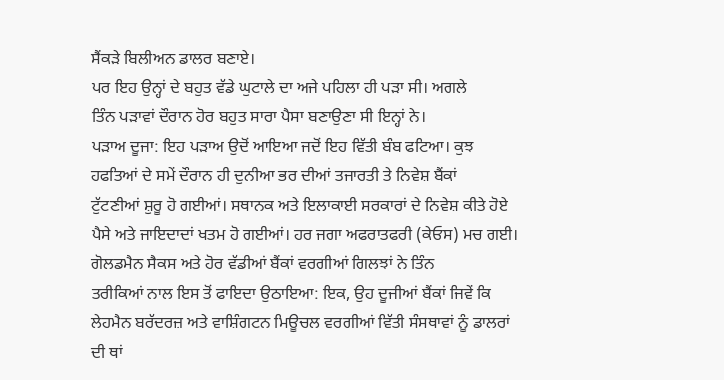ਸੈਂਕੜੇ ਬਿਲੀਅਨ ਡਾਲਰ ਬਣਾਏ।
ਪਰ ਇਹ ਉਨ੍ਹਾਂ ਦੇ ਬਹੁਤ ਵੱਡੇ ਘੁਟਾਲੇ ਦਾ ਅਜੇ ਪਹਿਲਾ ਹੀ ਪੜਾ ਸੀ। ਅਗਲੇ
ਤਿੰਨ ਪੜਾਵਾਂ ਦੌਰਾਨ ਹੋਰ ਬਹੁਤ ਸਾਰਾ ਪੈਸਾ ਬਣਾਉਣਾ ਸੀ ਇਨ੍ਹਾਂ ਨੇ।
ਪੜਾਅ ਦੂਜਾ: ਇਹ ਪੜਾਅ ਉਦੋਂ ਆਇਆ ਜਦੋਂ ਇਹ ਵਿੱਤੀ ਬੰਬ ਫਟਿਆ। ਕੁਝ
ਹਫਤਿਆਂ ਦੇ ਸਮੇਂ ਦੌਰਾਨ ਹੀ ਦੁਨੀਆ ਭਰ ਦੀਆਂ ਤਜਾਰਤੀ ਤੇ ਨਿਵੇਸ਼ ਬੈਂਕਾਂ
ਟੁੱਟਣੀਆਂ ਸ਼ੁਰੂ ਹੋ ਗਈਆਂ। ਸਥਾਨਕ ਅਤੇ ਇਲਾਕਾਈ ਸਰਕਾਰਾਂ ਦੇ ਨਿਵੇਸ਼ ਕੀਤੇ ਹੋਏ
ਪੈਸੇ ਅਤੇ ਜਾਇਦਾਦਾਂ ਖਤਮ ਹੋ ਗਈਆਂ। ਹਰ ਜਗਾ ਅਫਰਾਤਫਰੀ (ਕੇਓਸ) ਮਚ ਗਈ।
ਗੋਲਡਮੈਨ ਸੈਕਸ ਅਤੇ ਹੋਰ ਵੱਡੀਆਂ ਬੈਂਕਾਂ ਵਰਗੀਆਂ ਗਿਲਝਾਂ ਨੇ ਤਿੰਨ
ਤਰੀਕਿਆਂ ਨਾਲ ਇਸ ਤੋਂ ਫਾਇਦਾ ਉਠਾਇਆ: ਇਕ, ਉਹ ਦੂਜੀਆਂ ਬੈਂਕਾਂ ਜਿਵੇਂ ਕਿ
ਲੇਹਮੈਨ ਬਰੱਦਰਜ਼ ਅਤੇ ਵਾਸ਼ਿੰਗਟਨ ਮਿਊਚਲ ਵਰਗੀਆਂ ਵਿੱਤੀ ਸੰਸਥਾਵਾਂ ਨੂੰ ਡਾਲਰਾਂ
ਦੀ ਥਾਂ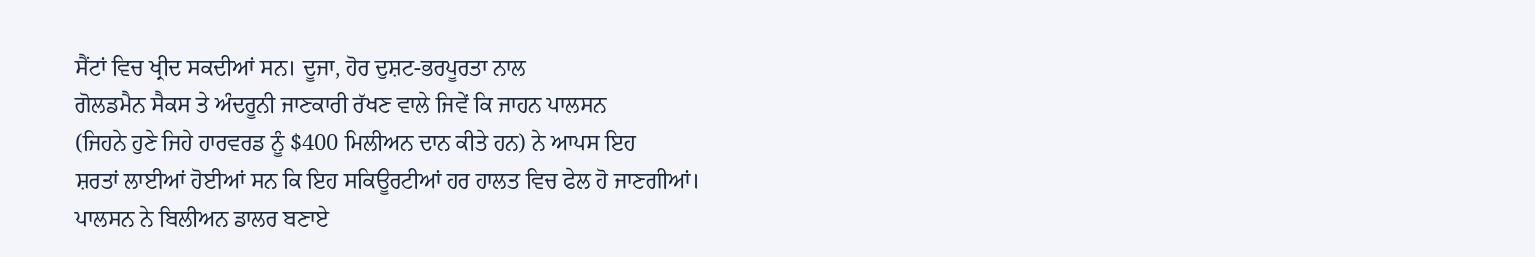ਸੈਂਟਾਂ ਵਿਚ ਖ੍ਰੀਦ ਸਕਦੀਆਂ ਸਨ। ਦੂਜਾ, ਹੋਰ ਦੁਸ਼ਟ-ਭਰਪੂਰਤਾ ਨਾਲ
ਗੋਲਡਮੈਨ ਸੈਕਸ ਤੇ ਅੰਦਰੂਨੀ ਜਾਣਕਾਰੀ ਰੱਖਣ ਵਾਲੇ ਜਿਵੇਂ ਕਿ ਜਾਹਨ ਪਾਲਸਨ
(ਜਿਹਨੇ ਹੁਣੇ ਜਿਹੇ ਹਾਰਵਰਡ ਨੂੰ $400 ਮਿਲੀਅਨ ਦਾਨ ਕੀਤੇ ਹਨ) ਨੇ ਆਪਸ ਇਹ
ਸ਼ਰਤਾਂ ਲਾਈਆਂ ਹੋਈਆਂ ਸਨ ਕਿ ਇਹ ਸਕਿਊਰਟੀਆਂ ਹਰ ਹਾਲਤ ਵਿਚ ਫੇਲ ਹੋ ਜਾਣਗੀਆਂ।
ਪਾਲਸਨ ਨੇ ਬਿਲੀਅਨ ਡਾਲਰ ਬਣਾਏ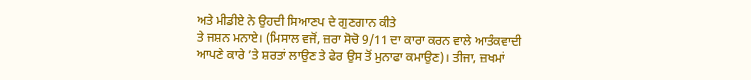ਅਤੇ ਮੀਡੀਏ ਨੇ ਉਹਦੀ ਸਿਆਣਪ ਦੇ ਗੁਣਗਾਨ ਕੀਤੇ
ਤੇ ਜਸ਼ਨ ਮਨਾਏ। (ਮਿਸਾਲ ਵਜੋਂ, ਜ਼ਰਾ ਸੋਚੋ 9/11 ਦਾ ਕਾਰਾ ਕਰਨ ਵਾਲੇ ਆਤੰਕਵਾਦੀ
ਆਪਣੇ ਕਾਰੇ ’ਤੇ ਸ਼ਰਤਾਂ ਲਾਉਣ ਤੇ ਫੇਰ ਉਸ ਤੋਂ ਮੁਨਾਫਾ ਕਮਾਉਣ)। ਤੀਜਾ, ਜ਼ਖਮਾਂ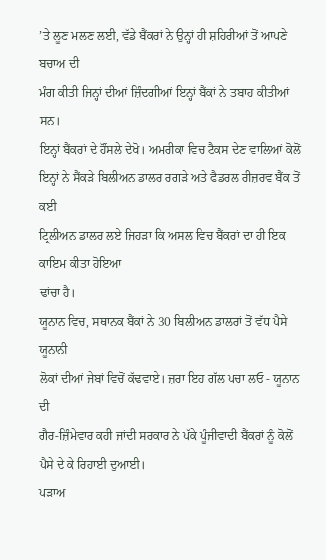’ਤੇ ਲੂਣ ਮਲਣ ਲਈ, ਵੱਡੇ ਬੈਂਕਰਾਂ ਨੇ ਉਨ੍ਹਾਂ ਹੀ ਸ਼ਹਿਰੀਆਂ ਤੋਂ ਆਪਣੇ ਬਚਾਅ ਦੀ
ਮੰਗ ਕੀਤੀ ਜਿਨ੍ਹਾਂ ਦੀਆਂ ਜ਼ਿੰਦਗੀਆਂ ਇਨ੍ਹਾਂ ਬੈਂਕਾਂ ਨੇ ਤਬਾਹ ਕੀਤੀਆਂ ਸਨ।
ਇਨ੍ਹਾਂ ਬੈਂਕਰਾਂ ਦੇ ਹੌਂਸਲੇ ਦੇਖੋ। ਅਮਰੀਕਾ ਵਿਚ ਟੈਕਸ ਦੇਣ ਵਾਲਿਆਂ ਕੋਲੋਂ
ਇਨ੍ਹਾਂ ਨੇ ਸੈਂਕੜੇ ਬਿਲੀਅਨ ਡਾਲਰ ਰਗੜੇ ਅਤੇ ਫੈਡਰਲ ਰੀਜ਼ਰਵ ਬੈਂਕ ਤੋਂ ਕਈ
ਟ੍ਰਿਲੀਅਨ ਡਾਲਰ ਲਏ ਜਿਹੜਾ ਕਿ ਅਸਲ ਵਿਚ ਬੈਂਕਰਾਂ ਦਾ ਹੀ ਇਕ ਕਾਇਮ ਕੀਤਾ ਹੋਇਆ
ਢਾਂਚਾ ਹੈ।
ਯੂਨਾਨ ਵਿਚ, ਸਥਾਨਕ ਬੈਂਕਾਂ ਨੇ 30 ਬਿਲੀਅਨ ਡਾਲਰਾਂ ਤੋਂ ਵੱਧ ਪੈਸੇ ਯੂਨਾਨੀ
ਲੋਕਾਂ ਦੀਆਂ ਜੇਬਾਂ ਵਿਚੋਂ ਕੱਢਵਾਏ। ਜ਼ਰਾ ਇਹ ਗੱਲ ਪਚਾ ਲਓ - ਯੂਨਾਨ ਦੀ
ਗੈਰ-ਜ਼ਿੰਮੇਵਾਰ ਕਹੀ ਜਾਂਦੀ ਸਰਕਾਰ ਨੇ ਪੱਕੇ ਪੂੰਜੀਵਾਦੀ ਬੈਂਕਰਾਂ ਨੂੰ ਕੋਲੋਂ
ਪੈਸੇ ਦੇ ਕੇ ਰਿਹਾਈ ਦੁਆਈ।
ਪੜਾਅ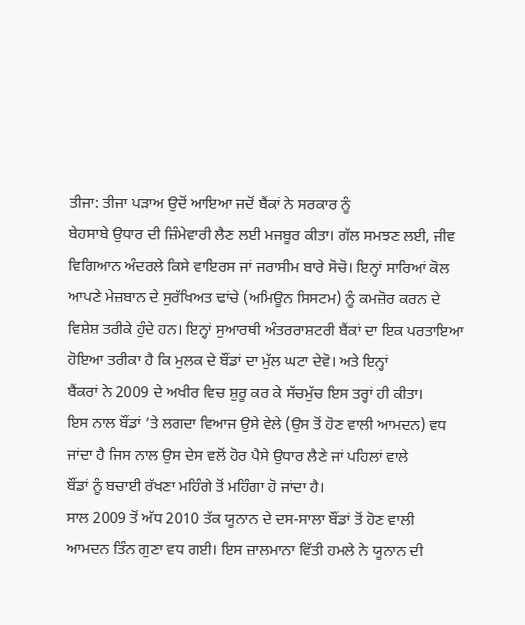ਤੀਜਾ: ਤੀਜਾ ਪੜਾਅ ਉਦੋਂ ਆਇਆ ਜਦੋਂ ਬੈਂਕਾਂ ਨੇ ਸਰਕਾਰ ਨੂੰ
ਬੇਹਸਾਬੇ ਉਧਾਰ ਦੀ ਜ਼ਿੰਮੇਵਾਰੀ ਲੈਣ ਲਈ ਮਜਬੂਰ ਕੀਤਾ। ਗੱਲ ਸਮਝਣ ਲਈ, ਜੀਵ
ਵਿਗਿਆਨ ਅੰਦਰਲੇ ਕਿਸੇ ਵਾਇਰਸ ਜਾਂ ਜਰਾਸੀਮ ਬਾਰੇ ਸੋਚੋ। ਇਨ੍ਹਾਂ ਸਾਰਿਆਂ ਕੋਲ
ਆਪਣੇ ਮੇਜ਼ਬਾਨ ਦੇ ਸੁਰੱਖਿਅਤ ਢਾਂਚੇ (ਅਮਿਊਨ ਸਿਸਟਮ) ਨੂੰ ਕਮਜ਼ੋਰ ਕਰਨ ਦੇ
ਵਿਸ਼ੇਸ਼ ਤਰੀਕੇ ਹੁੰਦੇ ਹਨ। ਇਨ੍ਹਾਂ ਸੁਆਰਥੀ ਅੰਤਰਰਾਸ਼ਟਰੀ ਬੈਂਕਾਂ ਦਾ ਇਕ ਪਰਤਾਇਆ
ਹੋਇਆ ਤਰੀਕਾ ਹੈ ਕਿ ਮੁਲਕ ਦੇ ਬੌਂਡਾਂ ਦਾ ਮੁੱਲ ਘਟਾ ਦੇਵੋ। ਅਤੇ ਇਨ੍ਹਾਂ
ਬੈਂਕਰਾਂ ਨੇ 2009 ਦੇ ਅਖੀਰ ਵਿਚ ਸ਼ੁਰੂ ਕਰ ਕੇ ਸੱਚਮੁੱਚ ਇਸ ਤਰ੍ਹਾਂ ਹੀ ਕੀਤਾ।
ਇਸ ਨਾਲ ਬੌਂਡਾਂ ’ਤੇ ਲਗਦਾ ਵਿਆਜ ਉਸੇ ਵੇਲੇ (ਉਸ ਤੋਂ ਹੋਣ ਵਾਲੀ ਆਮਦਨ) ਵਧ
ਜਾਂਦਾ ਹੈ ਜਿਸ ਨਾਲ ਉਸ ਦੇਸ ਵਲੋਂ ਹੋਰ ਪੈਸੇ ਉਧਾਰ ਲੈਣੇ ਜਾਂ ਪਹਿਲਾਂ ਵਾਲੇ
ਬੌਂਡਾਂ ਨੂੰ ਬਚਾਈ ਰੱਖਣਾ ਮਹਿੰਗੇ ਤੋਂ ਮਹਿੰਗਾ ਹੋ ਜਾਂਦਾ ਹੈ।
ਸਾਲ 2009 ਤੋਂ ਅੱਧ 2010 ਤੱਕ ਯੂਨਾਨ ਦੇ ਦਸ-ਸਾਲਾ ਬੌਂਡਾਂ ਤੋਂ ਹੋਣ ਵਾਲੀ
ਆਮਦਨ ਤਿੰਨ ਗੁਣਾ ਵਧ ਗਈ। ਇਸ ਜ਼ਾਲਮਾਨਾ ਵਿੱਤੀ ਹਮਲੇ ਨੇ ਯੂਨਾਨ ਦੀ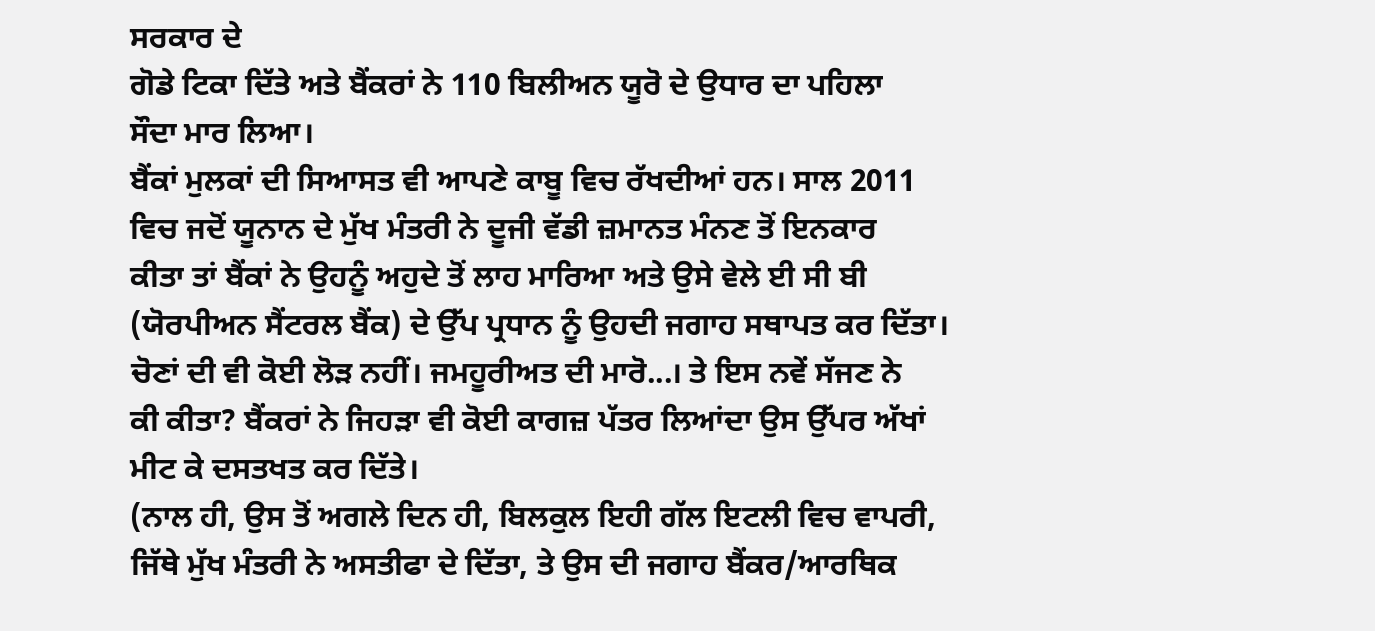ਸਰਕਾਰ ਦੇ
ਗੋਡੇ ਟਿਕਾ ਦਿੱਤੇ ਅਤੇ ਬੈਂਕਰਾਂ ਨੇ 110 ਬਿਲੀਅਨ ਯੂਰੋ ਦੇ ਉਧਾਰ ਦਾ ਪਹਿਲਾ
ਸੌਦਾ ਮਾਰ ਲਿਆ।
ਬੈਂਕਾਂ ਮੁਲਕਾਂ ਦੀ ਸਿਆਸਤ ਵੀ ਆਪਣੇ ਕਾਬੂ ਵਿਚ ਰੱਖਦੀਆਂ ਹਨ। ਸਾਲ 2011
ਵਿਚ ਜਦੋਂ ਯੂਨਾਨ ਦੇ ਮੁੱਖ ਮੰਤਰੀ ਨੇ ਦੂਜੀ ਵੱਡੀ ਜ਼ਮਾਨਤ ਮੰਨਣ ਤੋਂ ਇਨਕਾਰ
ਕੀਤਾ ਤਾਂ ਬੈਂਕਾਂ ਨੇ ਉਹਨੂੰ ਅਹੁਦੇ ਤੋਂ ਲਾਹ ਮਾਰਿਆ ਅਤੇ ਉਸੇ ਵੇਲੇ ਈ ਸੀ ਬੀ
(ਯੋਰਪੀਅਨ ਸੈਂਟਰਲ ਬੈਂਕ) ਦੇ ਉੱਪ ਪ੍ਰਧਾਨ ਨੂੰ ਉਹਦੀ ਜਗਾਹ ਸਥਾਪਤ ਕਰ ਦਿੱਤਾ।
ਚੋਣਾਂ ਦੀ ਵੀ ਕੋਈ ਲੋੜ ਨਹੀਂ। ਜਮਹੂਰੀਅਤ ਦੀ ਮਾਰੋ...। ਤੇ ਇਸ ਨਵੇਂ ਸੱਜਣ ਨੇ
ਕੀ ਕੀਤਾ? ਬੈਂਕਰਾਂ ਨੇ ਜਿਹੜਾ ਵੀ ਕੋਈ ਕਾਗਜ਼ ਪੱਤਰ ਲਿਆਂਦਾ ਉਸ ਉੱਪਰ ਅੱਖਾਂ
ਮੀਟ ਕੇ ਦਸਤਖਤ ਕਰ ਦਿੱਤੇ।
(ਨਾਲ ਹੀ, ਉਸ ਤੋਂ ਅਗਲੇ ਦਿਨ ਹੀ, ਬਿਲਕੁਲ ਇਹੀ ਗੱਲ ਇਟਲੀ ਵਿਚ ਵਾਪਰੀ,
ਜਿੱਥੇ ਮੁੱਖ ਮੰਤਰੀ ਨੇ ਅਸਤੀਫਾ ਦੇ ਦਿੱਤਾ, ਤੇ ਉਸ ਦੀ ਜਗਾਹ ਬੈਂਕਰ/ਆਰਥਿਕ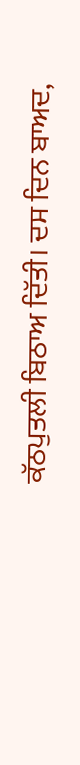ਕੱਠਪੁਤਲੀ ਬਿਠਾਅ ਦਿੱਤੀ। ਦਸ ਦਿਨ ਬਾਅਦ,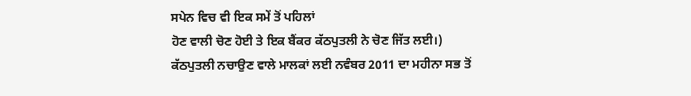ਸਪੇਨ ਵਿਚ ਵੀ ਇਕ ਸਮੇਂ ਤੋਂ ਪਹਿਲਾਂ
ਹੋਣ ਵਾਲੀ ਚੋਣ ਹੋਈ ਤੇ ਇਕ ਬੈਂਕਰ ਕੱਠਪੁਤਲੀ ਨੇ ਚੋਣ ਜਿੱਤ ਲਈ।)
ਕੱਠਪੁਤਲੀ ਨਚਾਉਣ ਵਾਲੇ ਮਾਲਕਾਂ ਲਈ ਨਵੰਬਰ 2011 ਦਾ ਮਹੀਨਾ ਸਭ ਤੋਂ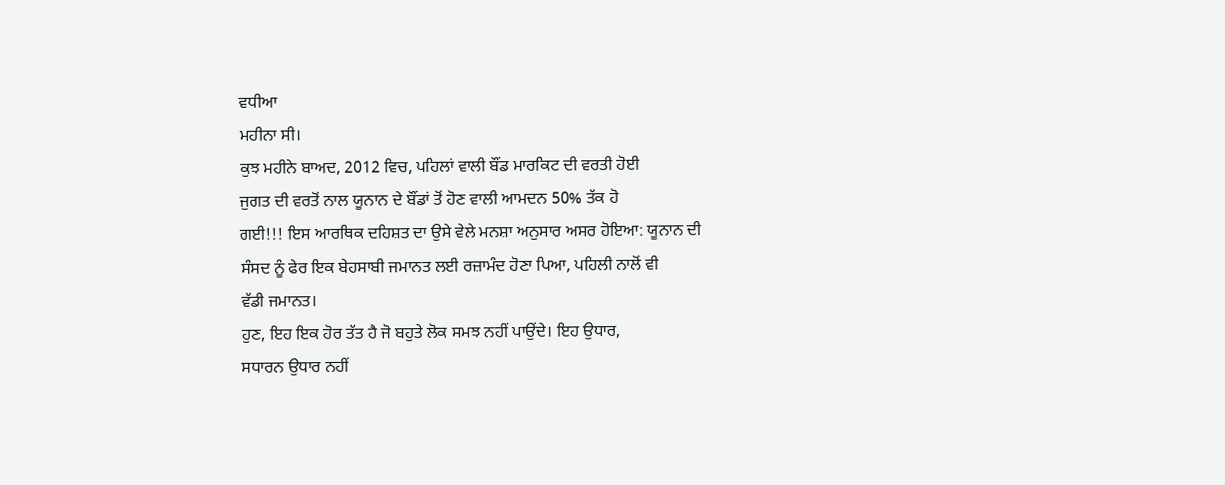ਵਧੀਆ
ਮਹੀਨਾ ਸੀ।
ਕੁਝ ਮਹੀਨੇ ਬਾਅਦ, 2012 ਵਿਚ, ਪਹਿਲਾਂ ਵਾਲੀ ਬੌਂਡ ਮਾਰਕਿਟ ਦੀ ਵਰਤੀ ਹੋਈ
ਜੁਗਤ ਦੀ ਵਰਤੋਂ ਨਾਲ ਯੂਨਾਨ ਦੇ ਬੌਂਡਾਂ ਤੋਂ ਹੋਣ ਵਾਲੀ ਆਮਦਨ 50% ਤੱਕ ਹੋ
ਗਈ!!! ਇਸ ਆਰਥਿਕ ਦਹਿਸ਼ਤ ਦਾ ਉਸੇ ਵੇਲੇ ਮਨਸ਼ਾ ਅਨੁਸਾਰ ਅਸਰ ਹੋਇਆ: ਯੂਨਾਨ ਦੀ
ਸੰਸਦ ਨੂੰ ਫੇਰ ਇਕ ਬੇਹਸਾਬੀ ਜਮਾਨਤ ਲਈ ਰਜ਼ਾਮੰਦ ਹੋਣਾ ਪਿਆ, ਪਹਿਲੀ ਨਾਲੋਂ ਵੀ
ਵੱਡੀ ਜਮਾਨਤ।
ਹੁਣ, ਇਹ ਇਕ ਹੋਰ ਤੱਤ ਹੈ ਜੋ ਬਹੁਤੇ ਲੋਕ ਸਮਝ ਨਹੀਂ ਪਾਉਂਦੇ। ਇਹ ਉਧਾਰ,
ਸਧਾਰਨ ਉਧਾਰ ਨਹੀਂ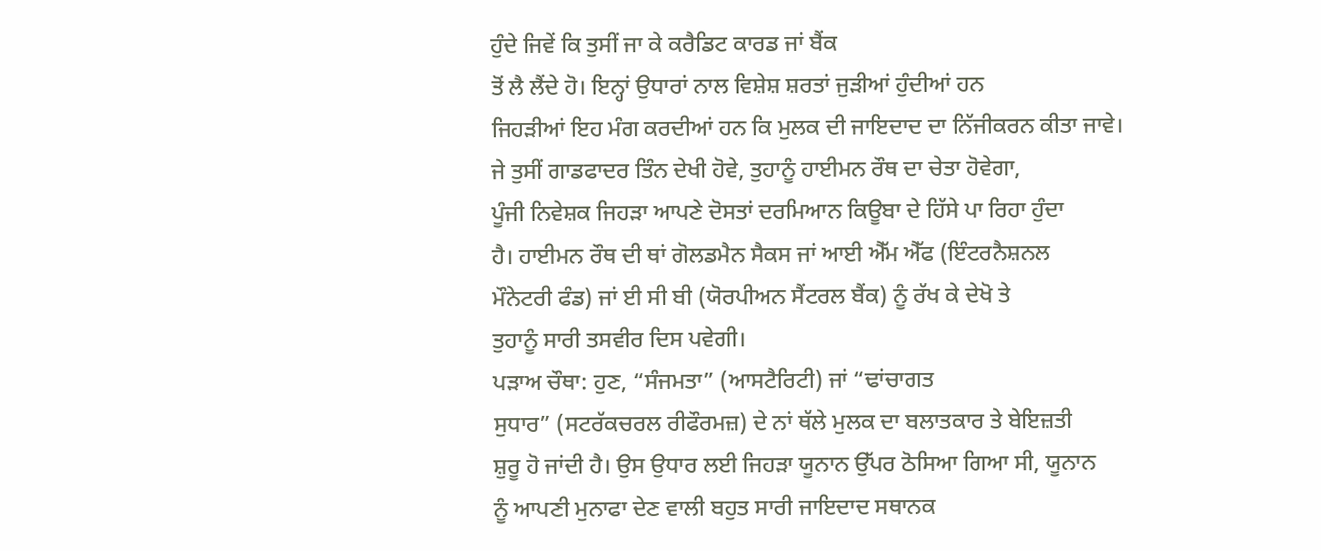ਹੁੰਦੇ ਜਿਵੇਂ ਕਿ ਤੁਸੀਂ ਜਾ ਕੇ ਕਰੈਡਿਟ ਕਾਰਡ ਜਾਂ ਬੈਂਕ
ਤੋਂ ਲੈ ਲੈਂਦੇ ਹੋ। ਇਨ੍ਹਾਂ ਉਧਾਰਾਂ ਨਾਲ ਵਿਸ਼ੇਸ਼ ਸ਼ਰਤਾਂ ਜੁੜੀਆਂ ਹੁੰਦੀਆਂ ਹਨ
ਜਿਹੜੀਆਂ ਇਹ ਮੰਗ ਕਰਦੀਆਂ ਹਨ ਕਿ ਮੁਲਕ ਦੀ ਜਾਇਦਾਦ ਦਾ ਨਿੱਜੀਕਰਨ ਕੀਤਾ ਜਾਵੇ।
ਜੇ ਤੁਸੀਂ ਗਾਡਫਾਦਰ ਤਿੰਨ ਦੇਖੀ ਹੋਵੇ, ਤੁਹਾਨੂੰ ਹਾਈਮਨ ਰੌਥ ਦਾ ਚੇਤਾ ਹੋਵੇਗਾ,
ਪੂੰਜੀ ਨਿਵੇਸ਼ਕ ਜਿਹੜਾ ਆਪਣੇ ਦੋਸਤਾਂ ਦਰਮਿਆਨ ਕਿਊਬਾ ਦੇ ਹਿੱਸੇ ਪਾ ਰਿਹਾ ਹੁੰਦਾ
ਹੈ। ਹਾਈਮਨ ਰੌਥ ਦੀ ਥਾਂ ਗੋਲਡਮੈਨ ਸੈਕਸ ਜਾਂ ਆਈ ਐੱਮ ਐੱਫ (ਇੰਟਰਨੈਸ਼ਨਲ
ਮੌਨੇਟਰੀ ਫੰਡ) ਜਾਂ ਈ ਸੀ ਬੀ (ਯੋਰਪੀਅਨ ਸੈਂਟਰਲ ਬੈਂਕ) ਨੂੰ ਰੱਖ ਕੇ ਦੇਖੋ ਤੇ
ਤੁਹਾਨੂੰ ਸਾਰੀ ਤਸਵੀਰ ਦਿਸ ਪਵੇਗੀ।
ਪੜਾਅ ਚੌਥਾ: ਹੁਣ, “ਸੰਜਮਤਾ” (ਆਸਟੈਰਿਟੀ) ਜਾਂ “ਢਾਂਚਾਗਤ
ਸੁਧਾਰ” (ਸਟਰੱਕਚਰਲ ਰੀਫੌਰਮਜ਼) ਦੇ ਨਾਂ ਥੱਲੇ ਮੁਲਕ ਦਾ ਬਲਾਤਕਾਰ ਤੇ ਬੇਇਜ਼ਤੀ
ਸ਼ੁਰੂ ਹੋ ਜਾਂਦੀ ਹੈ। ਉਸ ਉਧਾਰ ਲਈ ਜਿਹੜਾ ਯੂਨਾਨ ਉੱਪਰ ਠੋਸਿਆ ਗਿਆ ਸੀ, ਯੂਨਾਨ
ਨੂੰ ਆਪਣੀ ਮੁਨਾਫਾ ਦੇਣ ਵਾਲੀ ਬਹੁਤ ਸਾਰੀ ਜਾਇਦਾਦ ਸਥਾਨਕ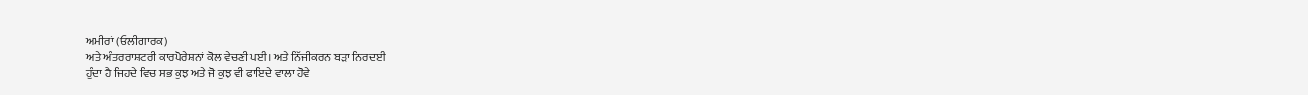ਅਮੀਰਾਂ (ਓਲੀਗਾਰਕ)
ਅਤੇ ਅੰਤਰਰਾਸ਼ਟਰੀ ਕਾਰਪੋਰੇਸ਼ਨਾਂ ਕੋਲ ਵੇਚਣੀ ਪਈ। ਅਤੇ ਨਿੱਜੀਕਰਨ ਬੜਾ ਨਿਰਦਈ
ਹੁੰਦਾ ਹੈ ਜਿਹਦੇ ਵਿਚ ਸਭ ਕੁਝ ਅਤੇ ਜੋ ਕੁਝ ਵੀ ਫਾਇਦੇ ਵਾਲਾ ਹੋਵੇ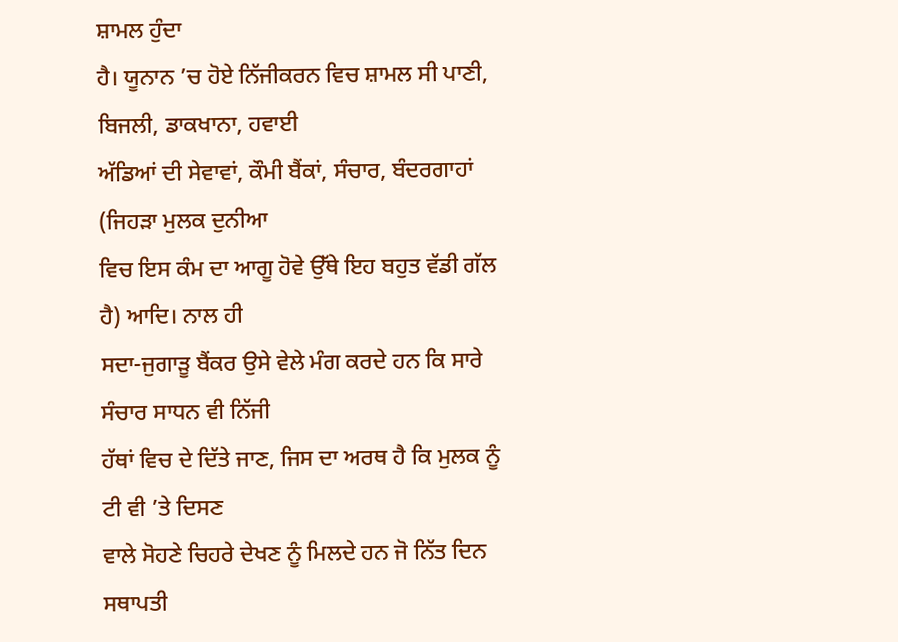ਸ਼ਾਮਲ ਹੁੰਦਾ
ਹੈ। ਯੂਨਾਨ ’ਚ ਹੋਏ ਨਿੱਜੀਕਰਨ ਵਿਚ ਸ਼ਾਮਲ ਸੀ ਪਾਣੀ, ਬਿਜਲੀ, ਡਾਕਖਾਨਾ, ਹਵਾਈ
ਅੱਡਿਆਂ ਦੀ ਸੇਵਾਵਾਂ, ਕੌਮੀ ਬੈਂਕਾਂ, ਸੰਚਾਰ, ਬੰਦਰਗਾਹਾਂ (ਜਿਹੜਾ ਮੁਲਕ ਦੁਨੀਆ
ਵਿਚ ਇਸ ਕੰਮ ਦਾ ਆਗੂ ਹੋਵੇ ਉੱਥੇ ਇਹ ਬਹੁਤ ਵੱਡੀ ਗੱਲ ਹੈ) ਆਦਿ। ਨਾਲ ਹੀ
ਸਦਾ-ਜੁਗਾੜੂ ਬੈਂਕਰ ਉਸੇ ਵੇਲੇ ਮੰਗ ਕਰਦੇ ਹਨ ਕਿ ਸਾਰੇ ਸੰਚਾਰ ਸਾਧਨ ਵੀ ਨਿੱਜੀ
ਹੱਥਾਂ ਵਿਚ ਦੇ ਦਿੱਤੇ ਜਾਣ, ਜਿਸ ਦਾ ਅਰਥ ਹੈ ਕਿ ਮੁਲਕ ਨੂੰ ਟੀ ਵੀ ’ਤੇ ਦਿਸਣ
ਵਾਲੇ ਸੋਹਣੇ ਚਿਹਰੇ ਦੇਖਣ ਨੂੰ ਮਿਲਦੇ ਹਨ ਜੋ ਨਿੱਤ ਦਿਨ ਸਥਾਪਤੀ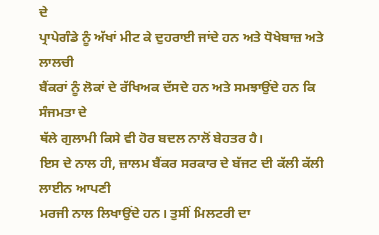ਦੇ
ਪ੍ਰਾਪੇਗੰਡੇ ਨੂੰ ਅੱਖਾਂ ਮੀਟ ਕੇ ਦੁਹਰਾਈ ਜਾਂਦੇ ਹਨ ਅਤੇ ਧੋਖੇਬਾਜ਼ ਅਤੇ ਲਾਲਚੀ
ਬੈਂਕਰਾਂ ਨੂੰ ਲੋਕਾਂ ਦੇ ਰੱਖਿਅਕ ਦੱਸਦੇ ਹਨ ਅਤੇ ਸਮਝਾਉਂਦੇ ਹਨ ਕਿ ਸੰਜਮਤਾ ਦੇ
ਥੱਲੇ ਗੁਲਾਮੀ ਕਿਸੇ ਵੀ ਹੋਰ ਬਦਲ ਨਾਲੋਂ ਬੇਹਤਰ ਹੈ।
ਇਸ ਦੇ ਨਾਲ ਹੀ, ਜ਼ਾਲਮ ਬੈਂਕਰ ਸਰਕਾਰ ਦੇ ਬੱਜਟ ਦੀ ਕੱਲੀ ਕੱਲੀ ਲਾਈਨ ਆਪਣੀ
ਮਰਜੀ ਨਾਲ ਲਿਖਾਉਂਦੇ ਹਨ। ਤੁਸੀਂ ਮਿਲਟਰੀ ਦਾ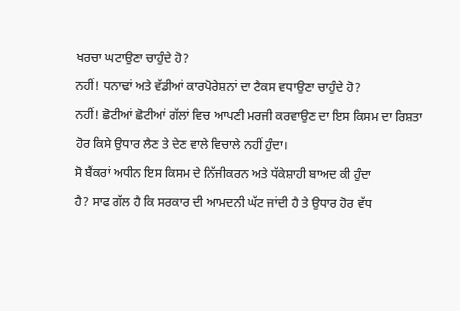ਖਰਚਾ ਘਟਾਉਣਾ ਚਾਹੁੰਦੇ ਹੋ?
ਨਹੀਂ! ਧਨਾਢਾਂ ਅਤੇ ਵੱਡੀਆਂ ਕਾਰਪੋਰੇਸ਼ਨਾਂ ਦਾ ਟੈਕਸ ਵਧਾਉਣਾ ਚਾਹੁੰਦੇ ਹੋ?
ਨਹੀਂ! ਛੋਟੀਆਂ ਛੋਟੀਆਂ ਗੱਲਾਂ ਵਿਚ ਆਪਣੀ ਮਰਜੀ ਕਰਵਾਉਣ ਦਾ ਇਸ ਕਿਸਮ ਦਾ ਰਿਸ਼ਤਾ
ਹੋਰ ਕਿਸੇ ਉਧਾਰ ਲੈਣ ਤੇ ਦੇਣ ਵਾਲੇ ਵਿਚਾਲੇ ਨਹੀਂ ਹੁੰਦਾ।
ਸੋ ਬੈਂਕਰਾਂ ਅਧੀਨ ਇਸ ਕਿਸਮ ਦੇ ਨਿੱਜੀਕਰਨ ਅਤੇ ਧੱਕੇਸ਼ਾਹੀ ਬਾਅਦ ਕੀ ਹੁੰਦਾ
ਹੈ? ਸਾਫ ਗੱਲ ਹੈ ਕਿ ਸਰਕਾਰ ਦੀ ਆਮਦਨੀ ਘੱਟ ਜਾਂਦੀ ਹੈ ਤੇ ਉਧਾਰ ਹੋਰ ਵੱਧ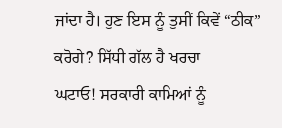ਜਾਂਦਾ ਹੈ। ਹੁਣ ਇਸ ਨੂੰ ਤੁਸੀਂ ਕਿਵੇਂ “ਠੀਕ” ਕਰੋਗੇ? ਸਿੱਧੀ ਗੱਲ ਹੈ ਖਰਚਾ
ਘਟਾਓ! ਸਰਕਾਰੀ ਕਾਮਿਆਂ ਨੂੰ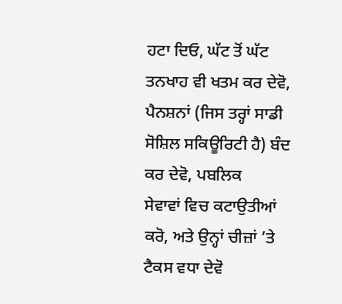ਹਟਾ ਦਿਓ, ਘੱਟ ਤੋਂ ਘੱਟ ਤਨਖਾਹ ਵੀ ਖਤਮ ਕਰ ਦੇਵੋ,
ਪੈਨਸ਼ਨਾਂ (ਜਿਸ ਤਰ੍ਹਾਂ ਸਾਡੀ ਸੋਸ਼ਿਲ ਸਕਿਊਰਿਟੀ ਹੈ) ਬੰਦ ਕਰ ਦੇਵੋ, ਪਬਲਿਕ
ਸੇਵਾਵਾਂ ਵਿਚ ਕਟਾਉਤੀਆਂ ਕਰੋ, ਅਤੇ ਉਨ੍ਹਾਂ ਚੀਜ਼ਾਂ ’ਤੇ ਟੈਕਸ ਵਧਾ ਦੇਵੋ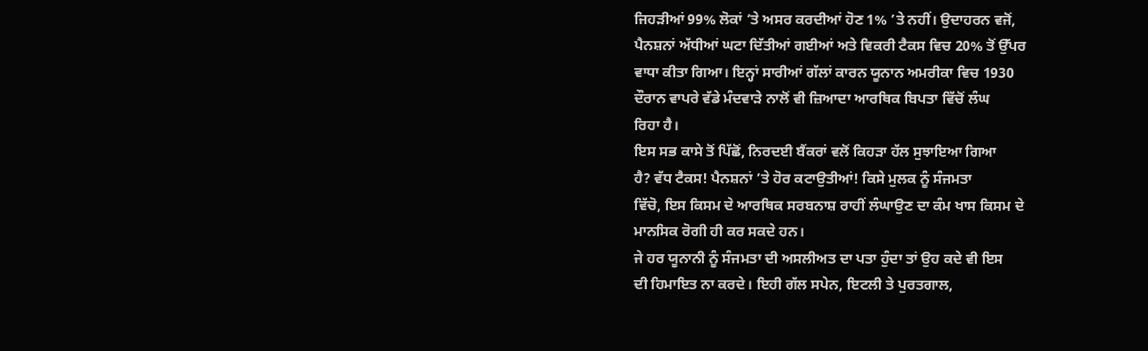ਜਿਹੜੀਆਂ 99% ਲੋਕਾਂ ’ਤੇ ਅਸਰ ਕਰਦੀਆਂ ਹੋਣ 1% ’ਤੇ ਨਹੀਂ। ਉਦਾਹਰਨ ਵਜੋਂ,
ਪੈਨਸ਼ਨਾਂ ਅੱਧੀਆਂ ਘਟਾ ਦਿੱਤੀਆਂ ਗਈਆਂ ਅਤੇ ਵਿਕਰੀ ਟੈਕਸ ਵਿਚ 20% ਤੋਂ ਉੱਪਰ
ਵਾਧਾ ਕੀਤਾ ਗਿਆ। ਇਨ੍ਹਾਂ ਸਾਰੀਆਂ ਗੱਲਾਂ ਕਾਰਨ ਯੂਨਾਨ ਅਮਰੀਕਾ ਵਿਚ 1930
ਦੌਰਾਨ ਵਾਪਰੇ ਵੱਡੇ ਮੰਦਵਾੜੇ ਨਾਲੋਂ ਵੀ ਜ਼ਿਆਦਾ ਆਰਥਿਕ ਬਿਪਤਾ ਵਿੱਚੋਂ ਲੰਘ
ਰਿਹਾ ਹੈ।
ਇਸ ਸਭ ਕਾਸੇ ਤੋਂ ਪਿੱਛੋਂ, ਨਿਰਦਈ ਬੈਂਕਰਾਂ ਵਲੋਂ ਕਿਹੜਾ ਹੱਲ ਸੁਝਾਇਆ ਗਿਆ
ਹੈ? ਵੱਧ ਟੈਕਸ! ਪੈਨਸ਼ਨਾਂ ’ਤੇ ਹੋਰ ਕਟਾਉਤੀਆਂ! ਕਿਸੇ ਮੁਲਕ ਨੂੰ ਸੰਜਮਤਾ
ਵਿੱਚੋ, ਇਸ ਕਿਸਮ ਦੇ ਆਰਥਿਕ ਸਰਬਨਾਸ਼ ਰਾਹੀਂ ਲੰਘਾਉਣ ਦਾ ਕੰਮ ਖਾਸ ਕਿਸਮ ਦੇ
ਮਾਨਸਿਕ ਰੋਗੀ ਹੀ ਕਰ ਸਕਦੇ ਹਨ।
ਜੇ ਹਰ ਯੂਨਾਨੀ ਨੂੰ ਸੰਜਮਤਾ ਦੀ ਅਸਲੀਅਤ ਦਾ ਪਤਾ ਹੁੰਦਾ ਤਾਂ ਉਹ ਕਦੇ ਵੀ ਇਸ
ਦੀ ਹਿਮਾਇਤ ਨਾ ਕਰਦੇ। ਇਹੀ ਗੱਲ ਸਪੇਨ, ਇਟਲੀ ਤੇ ਪੁਰਤਗਾਲ,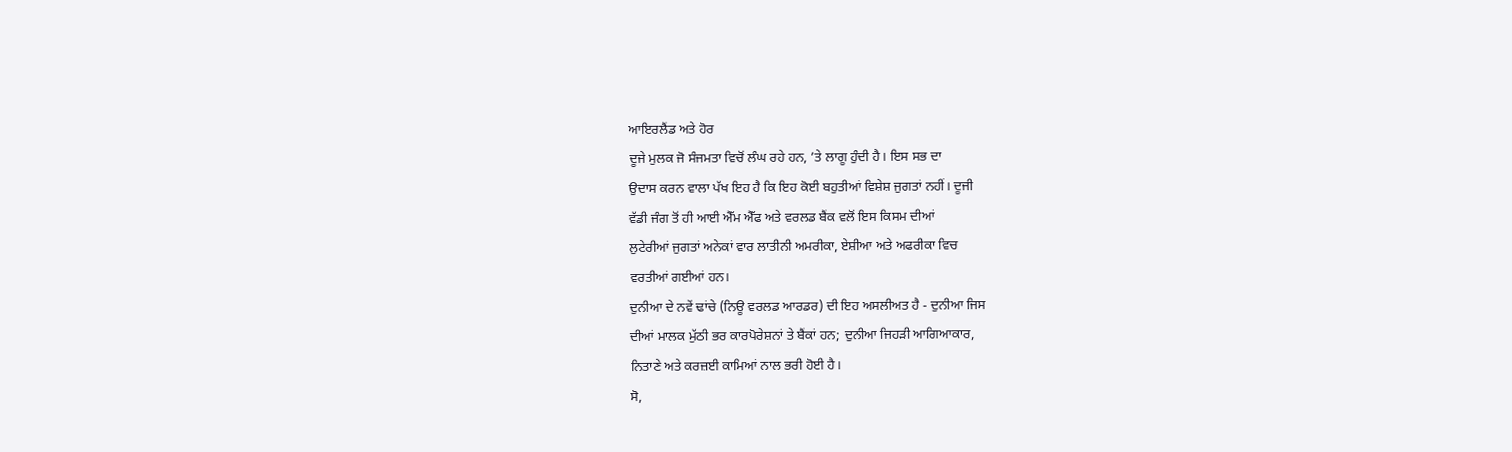ਆਇਰਲੈਂਡ ਅਤੇ ਹੋਰ
ਦੂਜੇ ਮੁਲਕ ਜੋ ਸੰਜਮਤਾ ਵਿਚੋਂ ਲੰਘ ਰਹੇ ਹਨ, ’ਤੇ ਲਾਗੂ ਹੁੰਦੀ ਹੈ। ਇਸ ਸਭ ਦਾ
ਉਦਾਸ ਕਰਨ ਵਾਲਾ ਪੱਖ ਇਹ ਹੈ ਕਿ ਇਹ ਕੋਈ ਬਹੁਤੀਆਂ ਵਿਸ਼ੇਸ਼ ਜੁਗਤਾਂ ਨਹੀਂ। ਦੂਜੀ
ਵੱਡੀ ਜੰਗ ਤੋਂ ਹੀ ਆਈ ਐੱਮ ਐੱਫ ਅਤੇ ਵਰਲਡ ਬੈਂਕ ਵਲੋਂ ਇਸ ਕਿਸਮ ਦੀਆਂ
ਲੁਟੇਰੀਆਂ ਜੁਗਤਾਂ ਅਨੇਕਾਂ ਵਾਰ ਲਾਤੀਨੀ ਅਮਰੀਕਾ, ਏਸ਼ੀਆ ਅਤੇ ਅਫਰੀਕਾ ਵਿਚ
ਵਰਤੀਆਂ ਗਈਆਂ ਹਨ।
ਦੁਨੀਆ ਦੇ ਨਵੇਂ ਢਾਂਚੇ (ਨਿਊ ਵਰਲਡ ਆਰਡਰ) ਦੀ ਇਹ ਅਸਲੀਅਤ ਹੈ - ਦੁਨੀਆ ਜਿਸ
ਦੀਆਂ ਮਾਲਕ ਮੁੱਠੀ ਭਰ ਕਾਰਪੋਰੇਸ਼ਨਾਂ ਤੇ ਬੈਂਕਾਂ ਹਨ; ਦੁਨੀਆ ਜਿਹੜੀ ਆਗਿਆਕਾਰ,
ਨਿਤਾਣੇ ਅਤੇ ਕਰਜ਼ਈ ਕਾਮਿਆਂ ਨਾਲ ਭਰੀ ਹੋਈ ਹੈ।
ਸੋ,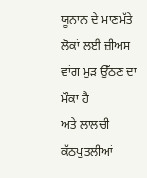ਯੂਨਾਨ ਦੇ ਮਾਣਮੱਤੇ ਲੋਕਾਂ ਲਈ ਜ਼ੀਅਸ ਵਾਂਗ ਮੁੜ ਉੱਠਣ ਦਾ ਮੌਕਾ ਹੈ
ਅਤੇ ਲਾਲਚੀ ਕੱਠਪੁਤਲੀਆਂ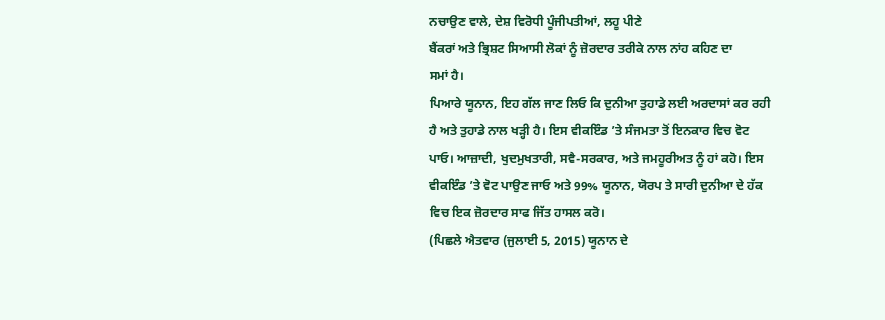ਨਚਾਉਣ ਵਾਲੇ, ਦੇਸ਼ ਵਿਰੋਧੀ ਪੂੰਜੀਪਤੀਆਂ, ਲਹੂ ਪੀਣੇ
ਬੈਂਕਰਾਂ ਅਤੇ ਭ੍ਰਿਸ਼ਟ ਸਿਆਸੀ ਲੋਕਾਂ ਨੂੰ ਜ਼ੋਰਦਾਰ ਤਰੀਕੇ ਨਾਲ ਨਾਂਹ ਕਹਿਣ ਦਾ
ਸਮਾਂ ਹੈ।
ਪਿਆਰੇ ਯੂਨਾਨ, ਇਹ ਗੱਲ ਜਾਣ ਲਿਓ ਕਿ ਦੁਨੀਆ ਤੁਹਾਡੇ ਲਈ ਅਰਦਾਸਾਂ ਕਰ ਰਹੀ
ਹੈ ਅਤੇ ਤੁਹਾਡੇ ਨਾਲ ਖੜ੍ਹੀ ਹੈ। ਇਸ ਵੀਕਇੰਡ ’ਤੇ ਸੰਜਮਤਾ ਤੋਂ ਇਨਕਾਰ ਵਿਚ ਵੋਟ
ਪਾਓ। ਆਜ਼ਾਦੀ, ਖੁਦਮੁਖਤਾਰੀ, ਸਵੈ-ਸਰਕਾਰ, ਅਤੇ ਜਮਹੂਰੀਅਤ ਨੂੰ ਹਾਂ ਕਹੋ। ਇਸ
ਵੀਕਇੰਡ ’ਤੇ ਵੋਟ ਪਾਉਣ ਜਾਓ ਅਤੇ 99% ਯੂਨਾਨ, ਯੋਰਪ ਤੇ ਸਾਰੀ ਦੁਨੀਆ ਦੇ ਹੱਕ
ਵਿਚ ਇਕ ਜ਼ੋਰਦਾਰ ਸਾਫ ਜਿੱਤ ਹਾਸਲ ਕਰੋ।
(ਪਿਛਲੇ ਐਤਵਾਰ (ਜੁਲਾਈ 5, 2015) ਯੂਨਾਨ ਦੇ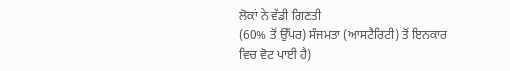ਲੋਕਾਂ ਨੇ ਵੱਡੀ ਗਿਣਤੀ
(60% ਤੋਂ ਉੱਪਰ) ਸੰਜਮਤਾ (ਆਸਟੈਰਿਟੀ) ਤੋਂ ਇਨਕਾਰ ਵਿਚ ਵੋਟ ਪਾਈ ਹੈ)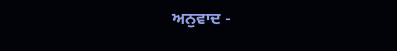ਅਨੁਵਾਦ -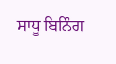ਸਾਧੂ ਬਿਨਿੰਗ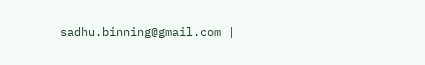sadhu.binning@gmail.com |